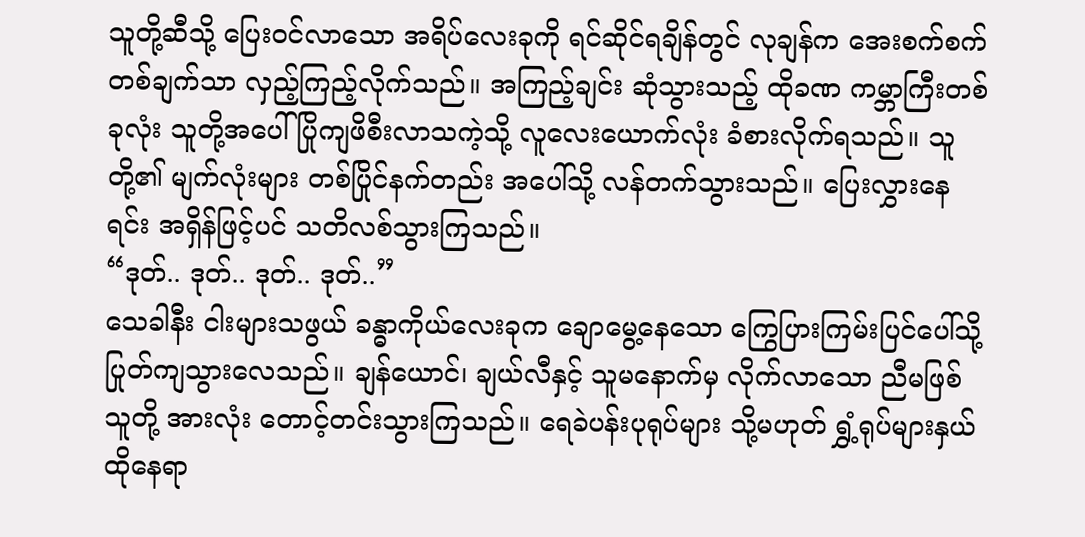သူတို့ဆီသို့ ပြေးဝင်လာသော အရိပ်လေးခုကို ရင်ဆိုင်ရချိန်တွင် လုချန်က အေးစက်စက် တစ်ချက်သာ လှည့်ကြည့်လိုက်သည်။ အကြည့်ချင်း ဆုံသွားသည့် ထိုခဏ ကမ္ဘာကြီးတစ်ခုလုံး သူတို့အပေါ် ပြိုကျဖိစီးလာသကဲ့သို့ လူလေးယောက်လုံး ခံစားလိုက်ရသည်။ သူတို့၏ မျက်လုံးများ တစ်ပြိုင်နက်တည်း အပေါ်သို့ လန်တက်သွားသည်။ ပြေးလွှားနေရင်း အရှိန်ဖြင့်ပင် သတိလစ်သွားကြသည်။
“ဒုတ်.. ဒုတ်.. ဒုတ်.. ဒုတ်..”
သေခါနီး ငါးများသဖွယ် ခန္ဓာကိုယ်လေးခုက ချောမွေ့နေသော ကြွေပြားကြမ်းပြင်ပေါ်သို့ ပြုတ်ကျသွားလေသည်။ ချန်ယောင်၊ ချယ်လီနှင့် သူမနောက်မှ လိုက်လာသော ညီမဖြစ်သူတို့ အားလုံး တောင့်တင်းသွားကြသည်။ ရေခဲပန်းပုရုပ်များ သို့မဟုတ် ရွှံ့ရုပ်များနှယ် ထိုနေရာ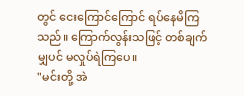တွင် ငေးကြောင်ကြောင် ရပ်နေမိကြသည်။ ကြောက်လွန်းသဖြင့် တစ်ချက်မျှပင် မလှုပ်ရဲကြပေ။
"မင်းတို့ အဲ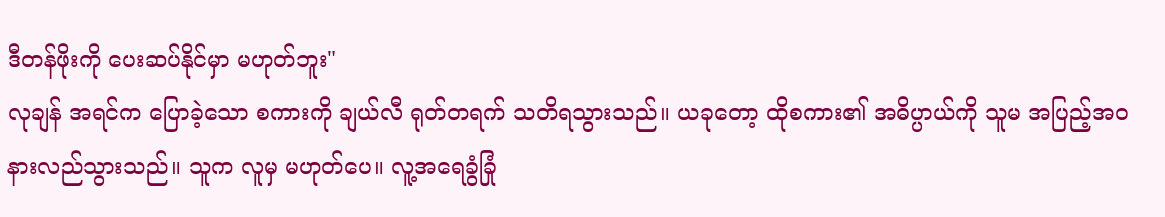ဒီတန်ဖိုးကို ပေးဆပ်နိုင်မှာ မဟုတ်ဘူး"
လုချန် အရင်က ပြောခဲ့သော စကားကို ချယ်လီ ရုတ်တရက် သတိရသွားသည်။ ယခုတော့ ထိုစကား၏ အဓိပ္ပာယ်ကို သူမ အပြည့်အဝ နားလည်သွားသည်။ သူက လူမှ မဟုတ်ပေ။ လူ့အရေခွံခြုံ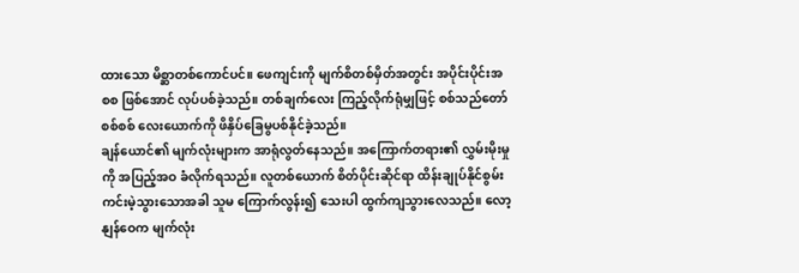ထားသော မိစ္ဆာတစ်ကောင်ပင်။ ဖေကျင်းကို မျက်စိတစ်မှိတ်အတွင်း အပိုင်းပိုင်းအစစ ဖြစ်အောင် လုပ်ပစ်ခဲ့သည်။ တစ်ချက်လေး ကြည့်လိုက်ရုံမျှဖြင့် စစ်သည်တော်စစ်စစ် လေးယောက်ကို ဖိနှိပ်ခြေမွပစ်နိုင်ခဲ့သည်။
ချန်ယောင်၏ မျက်လုံးများက အာရုံလွတ်နေသည်။ အကြောက်တရား၏ လွှမ်းမိုးမှုကို အပြည့်အဝ ခံလိုက်ရသည်။ လူတစ်ယောက် စိတ်ပိုင်းဆိုင်ရာ ထိန်းချုပ်နိုင်စွမ်း ကင်းမဲ့သွားသောအခါ သူမ ကြောက်လွန်း၍ သေးပါ ထွက်ကျသွားလေသည်။ လော့နျန်ဝေက မျက်လုံး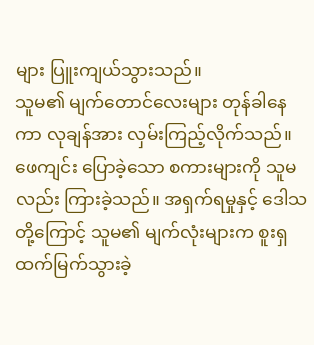များ ပြူးကျယ်သွားသည်။
သူမ၏ မျက်တောင်လေးများ တုန်ခါနေကာ လုချန်အား လှမ်းကြည့်လိုက်သည်။ ဖေကျင်း ပြောခဲ့သော စကားများကို သူမလည်း ကြားခဲ့သည်။ အရှက်ရမှုနှင့် ဒေါသတို့ကြောင့် သူမ၏ မျက်လုံးများက စူးရှထက်မြက်သွားခဲ့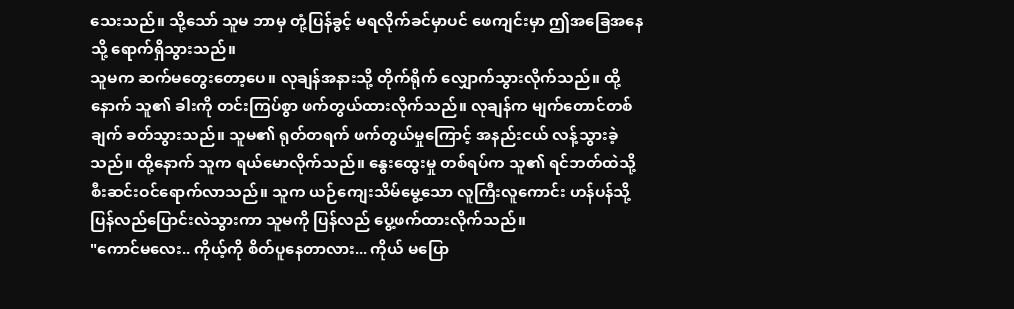သေးသည်။ သို့သော် သူမ ဘာမှ တုံ့ပြန်ခွင့် မရလိုက်ခင်မှာပင် ဖေကျင်းမှာ ဤအခြေအနေသို့ ရောက်ရှိသွားသည်။
သူမက ဆက်မတွေးတော့ပေ။ လုချန်အနားသို့ တိုက်ရိုက် လျှောက်သွားလိုက်သည်။ ထို့နောက် သူ၏ ခါးကို တင်းကြပ်စွာ ဖက်တွယ်ထားလိုက်သည်။ လုချန်က မျက်တောင်တစ်ချက် ခတ်သွားသည်။ သူမ၏ ရုတ်တရက် ဖက်တွယ်မှုကြောင့် အနည်းငယ် လန့်သွားခဲ့သည်။ ထို့နောက် သူက ရယ်မောလိုက်သည်။ နွေးထွေးမှု တစ်ရပ်က သူ၏ ရင်ဘတ်ထဲသို့ စီးဆင်းဝင်ရောက်လာသည်။ သူက ယဉ်ကျေးသိမ်မွေ့သော လူကြီးလူကောင်း ဟန်ပန်သို့ ပြန်လည်ပြောင်းလဲသွားကာ သူမကို ပြန်လည် ပွေ့ဖက်ထားလိုက်သည်။
"ကောင်မလေး.. ကိုယ့်ကို စိတ်ပူနေတာလား... ကိုယ် မပြော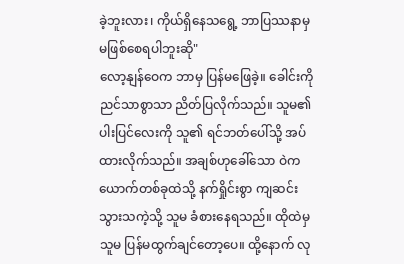ခဲ့ဘူးလား၊ ကိုယ်ရှိနေသရွေ့ ဘာပြဿနာမှ မဖြစ်စေရပါဘူးဆို"
လော့နျန်ဝေက ဘာမှ ပြန်မဖြေခဲ့။ ခေါင်းကို ညင်သာစွာသာ ညိတ်ပြလိုက်သည်။ သူမ၏ ပါးပြင်လေးကို သူ၏ ရင်ဘတ်ပေါ်သို့ အပ်ထားလိုက်သည်။ အချစ်ဟုခေါ်သော ဝဲကယောက်တစ်ခုထဲသို့ နက်ရှိုင်းစွာ ကျဆင်းသွားသကဲ့သို့ သူမ ခံစားနေရသည်။ ထိုထဲမှ သူမ ပြန်မထွက်ချင်တော့ပေ။ ထို့နောက် လု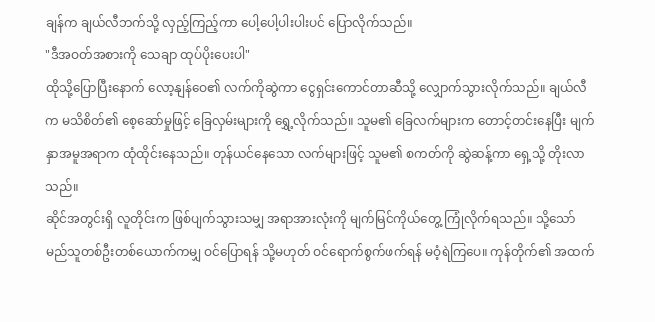ချန်က ချယ်လီဘက်သို့ လှည့်ကြည့်ကာ ပေါ့ပေါ့ပါးပါးပင် ပြောလိုက်သည်။
"ဒီအဝတ်အစားကို သေချာ ထုပ်ပိုးပေးပါ"
ထိုသို့ပြောပြီးနောက် လော့နျန်ဝေ၏ လက်ကိုဆွဲကာ ငွေရှင်းကောင်တာဆီသို့ လျှောက်သွားလိုက်သည်။ ချယ်လီက မသိစိတ်၏ စေ့ဆော်မှုဖြင့် ခြေလှမ်းများကို ရွှေ့လိုက်သည်။ သူမ၏ ခြေလက်များက တောင့်တင်းနေပြီး မျက်နှာအမူအရာက ထုံထိုင်းနေသည်။ တုန်ယင်နေသော လက်များဖြင့် သူမ၏ စကတ်ကို ဆွဲဆန့်ကာ ရှေ့သို့ တိုးလာသည်။
ဆိုင်အတွင်းရှိ လူတိုင်းက ဖြစ်ပျက်သွားသမျှ အရာအားလုံးကို မျက်မြင်ကိုယ်တွေ့ ကြုံလိုက်ရသည်။ သို့သော် မည်သူတစ်ဦးတစ်ယောက်ကမျှ ဝင်ပြောရန် သို့မဟုတ် ဝင်ရောက်စွက်ဖက်ရန် မဝံ့ရဲကြပေ။ ကုန်တိုက်၏ အထက်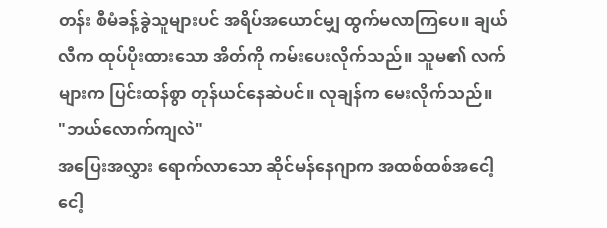တန်း စီမံခန့်ခွဲသူများပင် အရိပ်အယောင်မျှ ထွက်မလာကြပေ။ ချယ်လီက ထုပ်ပိုးထားသော အိတ်ကို ကမ်းပေးလိုက်သည်။ သူမ၏ လက်များက ပြင်းထန်စွာ တုန်ယင်နေဆဲပင်။ လုချန်က မေးလိုက်သည်။
"ဘယ်လောက်ကျလဲ"
အပြေးအလွှား ရောက်လာသော ဆိုင်မန်နေဂျာက အထစ်ထစ်အငေါ့ငေါ့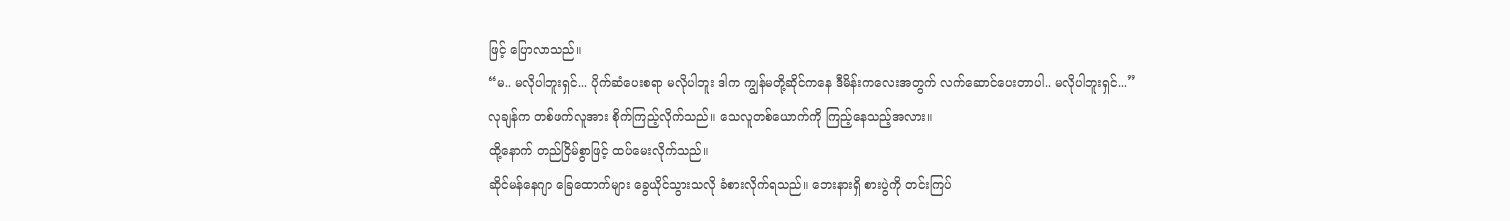ဖြင့် ပြောလာသည်။
“မ.. မလိုပါဘူးရှင်... ပိုက်ဆံပေးစရာ မလိုပါဘူး ဒါက ကျွန်မတို့ဆိုင်ကနေ ဒီမိန်းကလေးအတွက် လက်ဆောင်ပေးတာပါ.. မလိုပါဘူးရှင်...”
လုချန်က တစ်ဖက်လူအား စိုက်ကြည့်လိုက်သည်။ သေလူတစ်ယောက်ကို ကြည့်နေသည့်အလား။
ထို့နောက် တည်ငြိမ်စွာဖြင့် ထပ်မေးလိုက်သည်။
ဆိုင်မန်နေဂျာ ခြေထောက်များ ခွေယိုင်သွားသလို ခံစားလိုက်ရသည်။ ဘေးနားရှိ စားပွဲကို တင်းကြပ်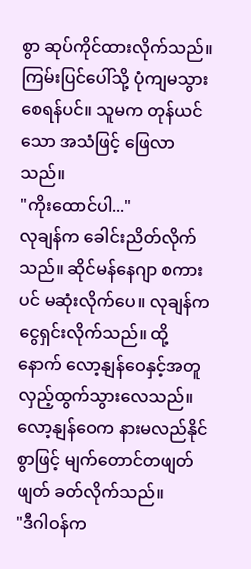စွာ ဆုပ်ကိုင်ထားလိုက်သည်။ ကြမ်းပြင်ပေါ်သို့ ပုံကျမသွားစေရန်ပင်။ သူမက တုန်ယင်သော အသံဖြင့် ဖြေလာသည်။
"ကိုးထောင်ပါ..."
လုချန်က ခေါင်းညိတ်လိုက်သည်။ ဆိုင်မန်နေဂျာ စကားပင် မဆုံးလိုက်ပေ။ လုချန်က ငွေရှင်းလိုက်သည်။ ထို့နောက် လော့နျန်ဝေနှင့်အတူ လှည့်ထွက်သွားလေသည်။ လော့နျန်ဝေက နားမလည်နိုင်စွာဖြင့် မျက်တောင်တဖျတ်ဖျတ် ခတ်လိုက်သည်။
"ဒီဂါဝန်က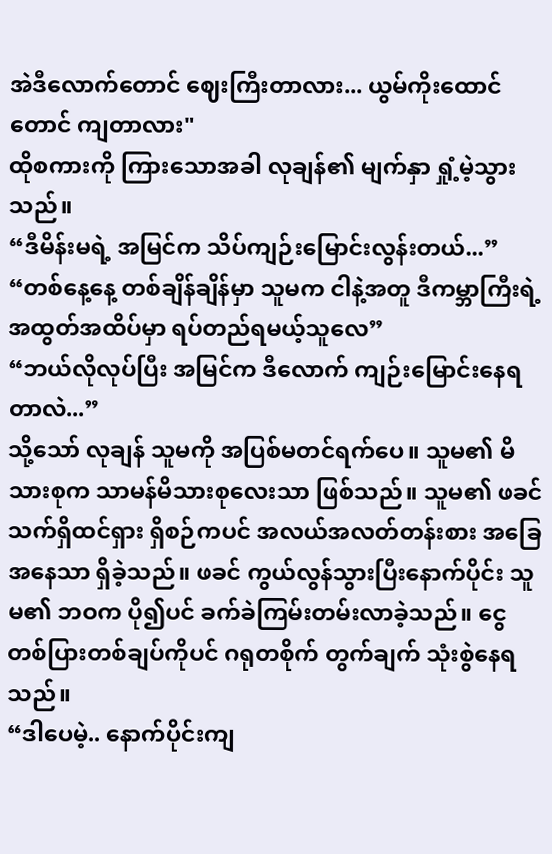အဲဒီလောက်တောင် ဈေးကြီးတာလား... ယွမ်ကိုးထောင်တောင် ကျတာလား"
ထိုစကားကို ကြားသောအခါ လုချန်၏ မျက်နှာ ရှုံ့မဲ့သွားသည်။
“ဒီမိန်းမရဲ့ အမြင်က သိပ်ကျဉ်းမြောင်းလွန်းတယ်...”
“တစ်နေ့နေ့ တစ်ချိန်ချိန်မှာ သူမက ငါနဲ့အတူ ဒီကမ္ဘာကြီးရဲ့ အထွတ်အထိပ်မှာ ရပ်တည်ရမယ့်သူလေ”
“ဘယ်လိုလုပ်ပြီး အမြင်က ဒီလောက် ကျဉ်းမြောင်းနေရတာလဲ...”
သို့သော် လုချန် သူမကို အပြစ်မတင်ရက်ပေ။ သူမ၏ မိသားစုက သာမန်မိသားစုလေးသာ ဖြစ်သည်။ သူမ၏ ဖခင် သက်ရှိထင်ရှား ရှိစဉ်ကပင် အလယ်အလတ်တန်းစား အခြေအနေသာ ရှိခဲ့သည်။ ဖခင် ကွယ်လွန်သွားပြီးနောက်ပိုင်း သူမ၏ ဘဝက ပို၍ပင် ခက်ခဲကြမ်းတမ်းလာခဲ့သည်။ ငွေတစ်ပြားတစ်ချပ်ကိုပင် ဂရုတစိုက် တွက်ချက် သုံးစွဲနေရသည်။
“ဒါပေမဲ့.. နောက်ပိုင်းကျ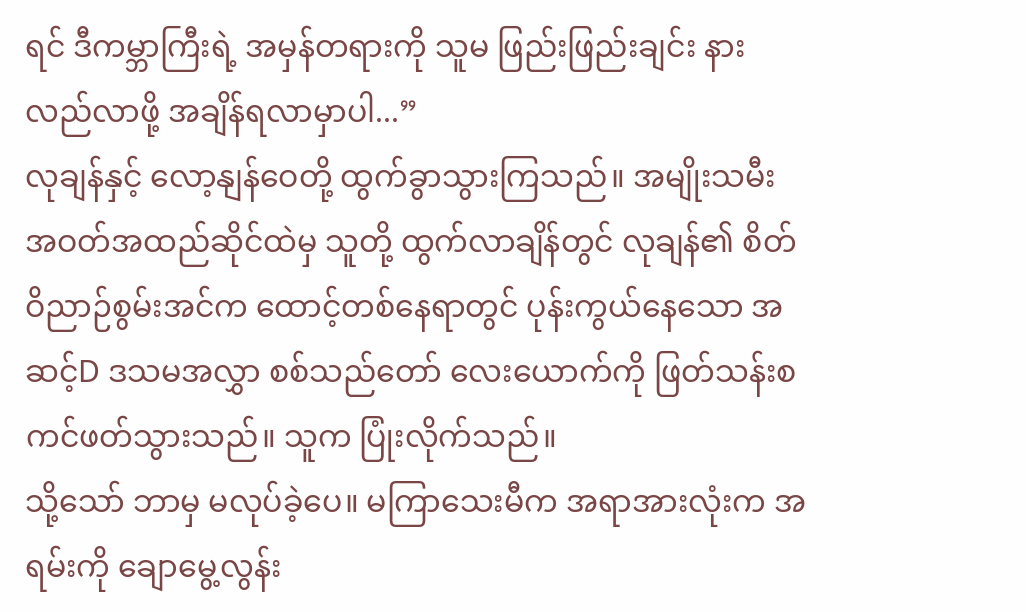ရင် ဒီကမ္ဘာကြီးရဲ့ အမှန်တရားကို သူမ ဖြည်းဖြည်းချင်း နားလည်လာဖို့ အချိန်ရလာမှာပါ...”
လုချန်နှင့် လော့နျန်ဝေတို့ ထွက်ခွာသွားကြသည်။ အမျိုးသမီး အဝတ်အထည်ဆိုင်ထဲမှ သူတို့ ထွက်လာချိန်တွင် လုချန်၏ စိတ်ဝိညာဉ်စွမ်းအင်က ထောင့်တစ်နေရာတွင် ပုန်းကွယ်နေသော အဆင့်D ဒသမအလွှာ စစ်သည်တော် လေးယောက်ကို ဖြတ်သန်းစကင်ဖတ်သွားသည်။ သူက ပြုံးလိုက်သည်။
သို့သော် ဘာမှ မလုပ်ခဲ့ပေ။ မကြာသေးမီက အရာအားလုံးက အရမ်းကို ချောမွေ့လွန်း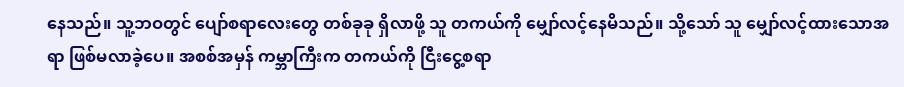နေသည်။ သူ့ဘဝတွင် ပျော်စရာလေးတွေ တစ်ခုခု ရှိလာဖို့ သူ တကယ်ကို မျှော်လင့်နေမိသည်။ သို့သော် သူ မျှော်လင့်ထားသောအရာ ဖြစ်မလာခဲ့ပေ။ အစစ်အမှန် ကမ္ဘာကြီးက တကယ်ကို ငြီးငွေ့စရာ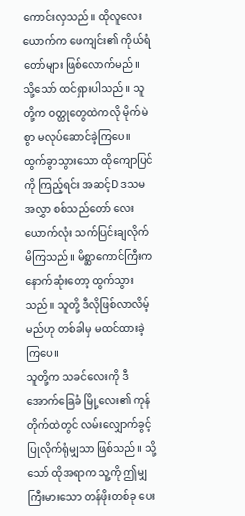ကောင်းလှသည်။ ထိုလူလေးယောက်က ဖေကျင်း၏ ကိုယ်ရံတော်များ ဖြစ်လောက်မည်။
သို့သော် ထင်ရှားပါသည်။ သူတို့က ဝတ္ထုတွေထဲကလို မိုက်မဲစွာ မလုပ်ဆောင်ခဲ့ကြပေ။ ထွက်ခွာသွားသော ထိုကျောပြင်ကို ကြည့်ရင်း အဆင့်D ဒသမအလွှာ စစ်သည်တော် လေးယောက်လုံး သက်ပြင်းချလိုက်မိကြသည်။ မိစ္ဆာကောင်ကြီးက နောက်ဆုံးတော့ ထွက်သွားသည်။ သူတို့ ဒီလိုဖြစ်လာလိမ့်မည်ဟု တစ်ခါမှ မထင်ထားခဲ့ကြပေ။
သူတို့က သခင်လေးကို ဒီအောက်ခြေခံ မြို့လေး၏ ကုန်တိုက်ထဲတွင် လမ်းလျှောက်ခွင့်ပြုလိုက်ရုံမျှသာ ဖြစ်သည်။ သို့သော် ထိုအရာက သူ့ကို ဤမျှ ကြီးမားသော တန်ဖိုးတစ်ခု ပေး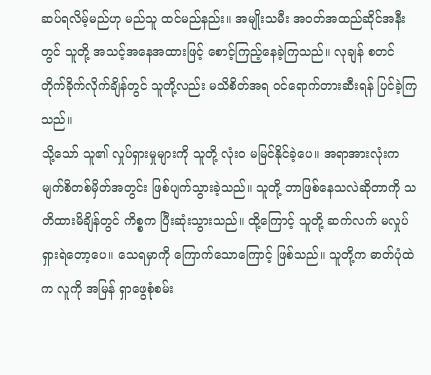ဆပ်ရလိမ့်မည်ဟု မည်သူ ထင်မည်နည်း။ အမျိုးသမီး အဝတ်အထည်ဆိုင်အနီးတွင် သူတို့ အသင့်အနေအထားဖြင့် စောင့်ကြည့်နေခဲ့ကြသည်။ လုချန် စတင် တိုက်ခိုက်လိုက်ချိန်တွင် သူတို့လည်း မသိစိတ်အရ ဝင်ရောက်တားဆီးရန် ပြင်ခဲ့ကြသည်။
သို့သော် သူ၏ လှုပ်ရှားမှုများကို သူတို့ လုံးဝ မမြင်နိုင်ခဲ့ပေ။ အရာအားလုံးက မျက်စိတစ်မှိတ်အတွင်း ဖြစ်ပျက်သွားခဲ့သည်။ သူတို့ ဘာဖြစ်နေသလဲဆိုတာကို သတိထားမိချိန်တွင် ကိစ္စက ပြီးဆုံးသွားသည်။ ထို့ကြောင့် သူတို့ ဆက်လက် မလှုပ်ရှားရဲတော့ပေ။ သေရမှာကို ကြောက်သောကြောင့် ဖြစ်သည်။ သူတို့က ဓာတ်ပုံထဲက လူကို အမြန် ရှာဖွေစုံစမ်း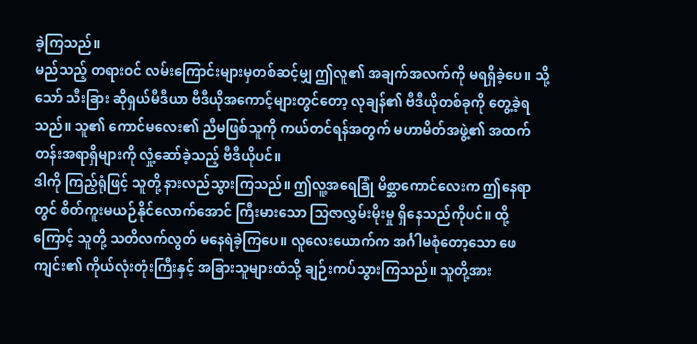ခဲ့ကြသည်။
မည်သည့် တရားဝင် လမ်းကြောင်းများမှတစ်ဆင့်မျှ ဤလူ၏ အချက်အလက်ကို မရရှိခဲ့ပေ။ သို့သော် သီးခြား ဆိုရှယ်မီဒီယာ ဗီဒီယိုအကောင့်များတွင်တော့ လုချန်၏ ဗီဒီယိုတစ်ခုကို တွေ့ခဲ့ရသည်။ သူ၏ ကောင်မလေး၏ ညီမဖြစ်သူကို ကယ်တင်ရန်အတွက် မဟာမိတ်အဖွဲ့၏ အထက်တန်းအရာရှိများကို လှုံ့ဆော်ခဲ့သည့် ဗီဒီယိုပင်။
ဒါကို ကြည့်ရုံဖြင့် သူတို့ နားလည်သွားကြသည်။ ဤလူ့အရေခြုံ မိစ္ဆာကောင်လေးက ဤနေရာတွင် စိတ်ကူးမယဉ်နိုင်လောက်အောင် ကြီးမားသော သြဇာလွှမ်းမိုးမှု ရှိနေသည်ကိုပင်။ ထို့ကြောင့် သူတို့ သတိလက်လွတ် မနေရဲခဲ့ကြပေ။ လူလေးယောက်က အင်္ဂါမစုံတော့သော ဖေကျင်း၏ ကိုယ်လုံးတုံးကြီးနှင့် အခြားသူများထံသို့ ချဉ်းကပ်သွားကြသည်။ သူတို့အား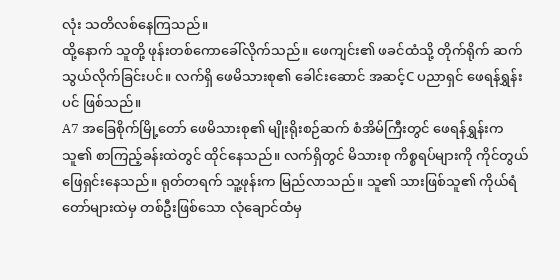လုံး သတိလစ်နေကြသည်။
ထို့နောက် သူတို့ ဖုန်းတစ်ကောခေါ်လိုက်သည်။ ဖေကျင်း၏ ဖခင်ထံသို့ တိုက်ရိုက် ဆက်သွယ်လိုက်ခြင်းပင်။ လက်ရှိ ဖေမိသားစု၏ ခေါင်းဆောင် အဆင့်C ပညာရှင် ဖေရန်ရွှန်းပင် ဖြစ်သည်။
A7 အခြေစိုက်မြို့တော် ဖေမိသားစု၏ မျိုးရိုးစဉ်ဆက် စံအိမ်ကြီးတွင် ဖေရန်ရွှန်းက သူ၏ စာကြည့်ခန်းထဲတွင် ထိုင်နေသည်။ လက်ရှိတွင် မိသားစု ကိစ္စရပ်များကို ကိုင်တွယ်ဖြေရှင်းနေသည်။ ရုတ်တရက် သူ့ဖုန်းက မြည်လာသည်။ သူ၏ သားဖြစ်သူ၏ ကိုယ်ရံတော်များထဲမှ တစ်ဦးဖြစ်သော လုံချောင်ထံမှ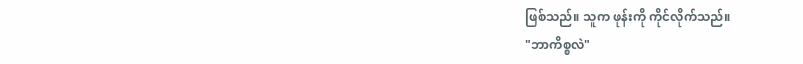ဖြစ်သည်။ သူက ဖုန်းကို ကိုင်လိုက်သည်။
"ဘာကိစ္စလဲ"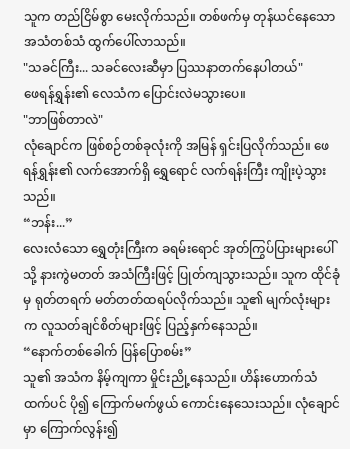သူက တည်ငြိမ်စွာ မေးလိုက်သည်။ တစ်ဖက်မှ တုန်ယင်နေသော အသံတစ်သံ ထွက်ပေါ်လာသည်။
"သခင်ကြီး... သခင်လေးဆီမှာ ပြဿနာတက်နေပါတယ်"
ဖေရန်ရွှန်း၏ လေသံက ပြောင်းလဲမသွားပေ။
"ဘာဖြစ်တာလဲ"
လုံချောင်က ဖြစ်စဉ်တစ်ခုလုံးကို အမြန် ရှင်းပြလိုက်သည်။ ဖေရန်ရွှန်း၏ လက်အောက်ရှိ ရွှေရောင် လက်ရန်းကြီး ကျိုးပဲ့သွားသည်။
“ဘန်း...”
လေးလံသော ရွှေတုံးကြီးက ခရမ်းရောင် အုတ်ကြွပ်ပြားများပေါ်သို့ နားကွဲမတတ် အသံကြီးဖြင့် ပြုတ်ကျသွားသည်။ သူက ထိုင်ခုံမှ ရုတ်တရက် မတ်တတ်ထရပ်လိုက်သည်။ သူ၏ မျက်လုံးများက လူသတ်ချင်စိတ်များဖြင့် ပြည့်နှက်နေသည်။
“နောက်တစ်ခေါက် ပြန်ပြောစမ်း”
သူ၏ အသံက နိမ့်ကျကာ မှိုင်းညို့နေသည်။ ဟိန်းဟောက်သံထက်ပင် ပို၍ ကြောက်မက်ဖွယ် ကောင်းနေသေးသည်။ လုံချောင်မှာ ကြောက်လွန်း၍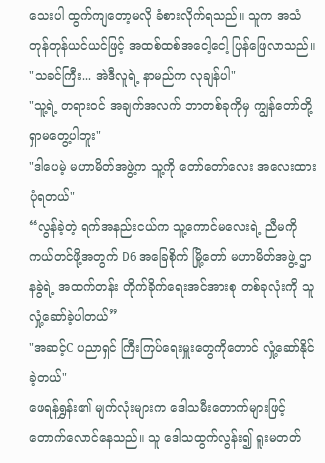သေးပါ ထွက်ကျတော့မလို ခံစားလိုက်ရသည်။ သူက အသံတုန်တုန်ယင်ယင်ဖြင့် အထစ်ထစ်အငေါ့ငေါ့ ပြန်ဖြေလာသည်။
"သခင်ကြီး... အဲဒီလူရဲ့ နာမည်က လုချန်ပါ"
"သူ့ရဲ့ တရားဝင် အချက်အလက် ဘာတစ်ခုကိုမှ ကျွန်တော်တို့ ရှာမတွေ့ပါဘူး"
"ဒါပေမဲ့ မဟာမိတ်အဖွဲ့က သူ့ကို တော်တော်လေး အလေးထားပုံရတယ်"
“လွန်ခဲ့တဲ့ ရက်အနည်းငယ်က သူ့ကောင်မလေးရဲ့ ညီမကို ကယ်တင်ဖို့အတွက် D6 အခြေစိုက် မြို့တော် မဟာမိတ်အဖွဲ့ ဌာနခွဲရဲ့ အထက်တန်း တိုက်ခိုက်ရေးအင်အားစု တစ်ခုလုံးကို သူ လှုံ့ဆော်ခဲ့ပါတယ်”
"အဆင့်C ပညာရှင် ကြီးကြပ်ရေးမှူးတွေကိုတောင် လှုံ့ဆော်နိုင်ခဲ့တယ်"
ဖေရန်ရွှန်း၏ မျက်လုံးများက ဒေါသမီးတောက်များဖြင့် တောက်လောင်နေသည်။ သူ ဒေါသထွက်လွန်း၍ ရူးမတတ်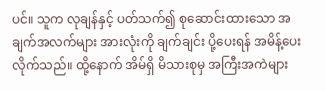ပင်။ သူက လုချန်နှင့် ပတ်သက်၍ စုဆောင်းထားသော အချက်အလက်များ အားလုံးကို ချက်ချင်း ပို့ပေးရန် အမိန့်ပေးလိုက်သည်။ ထို့နောက် အိမ်ရှိ မိသားစုမှ အကြီးအကဲများ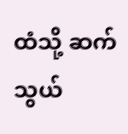ထံသို့ ဆက်သွယ်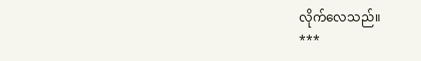လိုက်လေသည်။
***